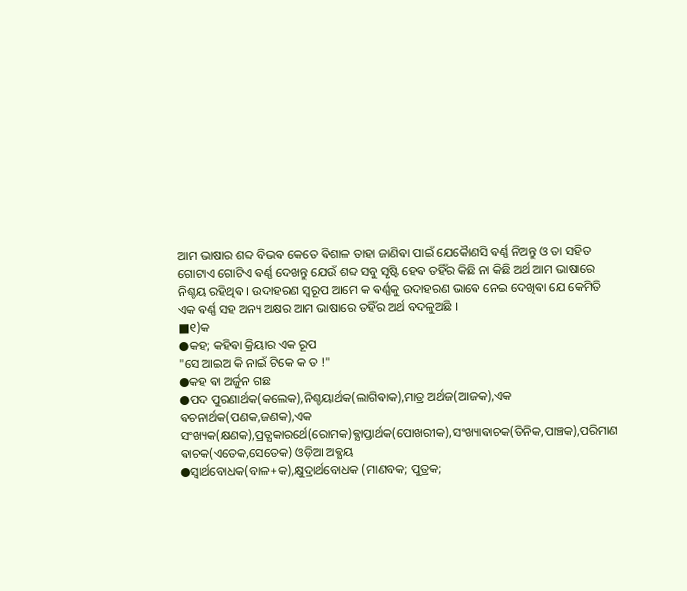ଆମ ଭାଷାର ଶବ୍ଦ ବିଭଵ କେତେ ଵିଶାଳ ତାହା ଜାଣିଵା ପାଇଁ ଯେକୋୖଣସି ଵର୍ଣ୍ଣ ନିଅନ୍ତୁ ଓ ତା ସହିତ ଗୋଟାଏ ଗୋଟିଏ ଵର୍ଣ୍ଣ ଦେଖନ୍ତୁ ଯେଉଁ ଶବ୍ଦ ସବୁ ସୃଷ୍ଟି ହେଵ ତହିଁର କିଛି ନା କିଛି ଅର୍ଥ ଆମ ଭାଷାରେ ନିଶ୍ଚୟ ରହିଥିଵ । ଉଦାହରଣ ସ୍ଵରୂପ ଆମେ କ ଵର୍ଣ୍ଣକୁ ଉଦାହରଣ ଭାଵେ ନେଇ ଦେଖିଵା ଯେ କେମିତି ଏକ ଵର୍ଣ୍ଣ ସହ ଅନ୍ୟ ଅକ୍ଷର ଆମ ଭାଷାରେ ତହିଁର ଅର୍ଥ ବଦଳୁଅଛି ।
■୧)କ
●କହ; କହିଵା କ୍ରିୟାର ଏକ ରୂପ
"ସେ ଆଇଅ କି ନାଇଁ ଟିକେ କ ତ !"
●କହ ଵା ଅର୍ଜୁନ ଗଛ
●ପଦ ପୁରଣାର୍ଥକ(କଲେକ),ନିଶ୍ଚୟାର୍ଥକ(ଲାଗିଵାକ),ମାତ୍ର ଅର୍ଥଜ(ଆଜକ),ଏକ ଵଚନାର୍ଥକ(ପଣକ,ଜଣକ),ଏକ ସଂଖ୍ୟକ(କ୍ଷଣକ),ପ୍ରତ୍ଯକାରର୍ଥେ(ରୋମକ)ଵ୍ଯାପ୍ତାର୍ଥକ(ପୋଖରୀକ),ସଂଖ୍ୟାଵାଚକ(ତିନିକ,ପାଞ୍ଚକ),ପରିମାଣ ଵାଚକ(ଏତେକ,ସେତେକ) ଓଡ଼ିଆ ଅଵ୍ଯୟ
●ସ୍ଵାର୍ଥବୋଧକ(ବାଳ+କ),କ୍ଷୁଦ୍ରାର୍ଥବୋଧକ (ମାଣବକ; ପୁତ୍ରକ;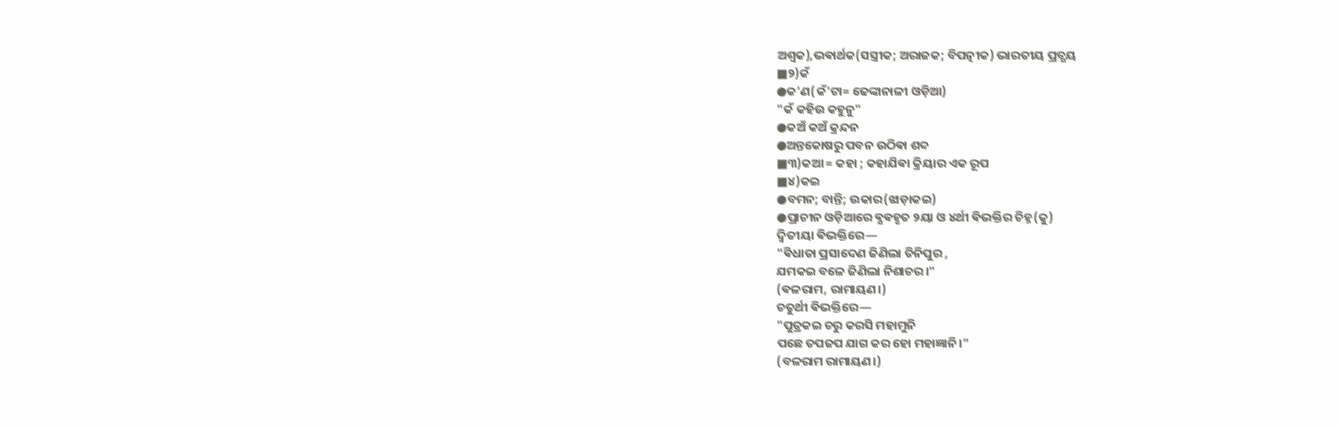ଅଶ୍ବକ),ଭଵାର୍ଥକ(ସସ୍ତ୍ରୀକ; ଅରାଜକ; ବିପତ୍ନୀକ) ଭାରତୀୟ ପ୍ରତ୍ଯୟ
■୨)କଁ
●କ'ଣ(କଁ'ଟା= ଢେଙ୍କାନାଳୀ ଓଡ଼ିଆ)
"କଁ କହିଉ କହୁନୁ"
●କଅଁ କଅଁ କ୍ରନ୍ଦନ
●ଅନ୍ତକୋଷରୁ ପବନ ଉଠିଵା ଶବ୍ଦ
■୩)କଆ = କହା ; କହାଯିଵା କ୍ରିୟାର ଏକ ରୂପ
■୪)କଇ
●ବମନ; ବାନ୍ତି; ଉକାର(ଝାଡ଼ାକଇ)
●ପ୍ରାଚୀନ ଓଡ଼ିଆରେ ଵ୍ଯଵହୃତ ୨ୟା ଓ ୪ର୍ଥୀ ଵିଭକ୍ତିର ଚିହ୍ନ(କୁ)
ଦ୍ବିତୀୟା ଵିଭକ୍ତିରେ—
"ଵିଧାତା ପ୍ରସାଦେଣ ଜିଣିଲା ତିନିପୁର ,
ଯମକଇ ବଳେ ଜିଣିଲା ନିଶାଚର।"
(ଵଳରାମ, ରାମାୟଣ।)
ଚତୁର୍ଥୀ ଵିଭକ୍ତିରେ—
"ପୁତ୍ରକଇ ଚରୁ କରସି ମହାମୁନି
ପଛେ ତପଜପ ଯାଗ କର ହୋ ମହାଜ୍ଞାନି।"
(ବଳରାମ ରାମାୟଣ।)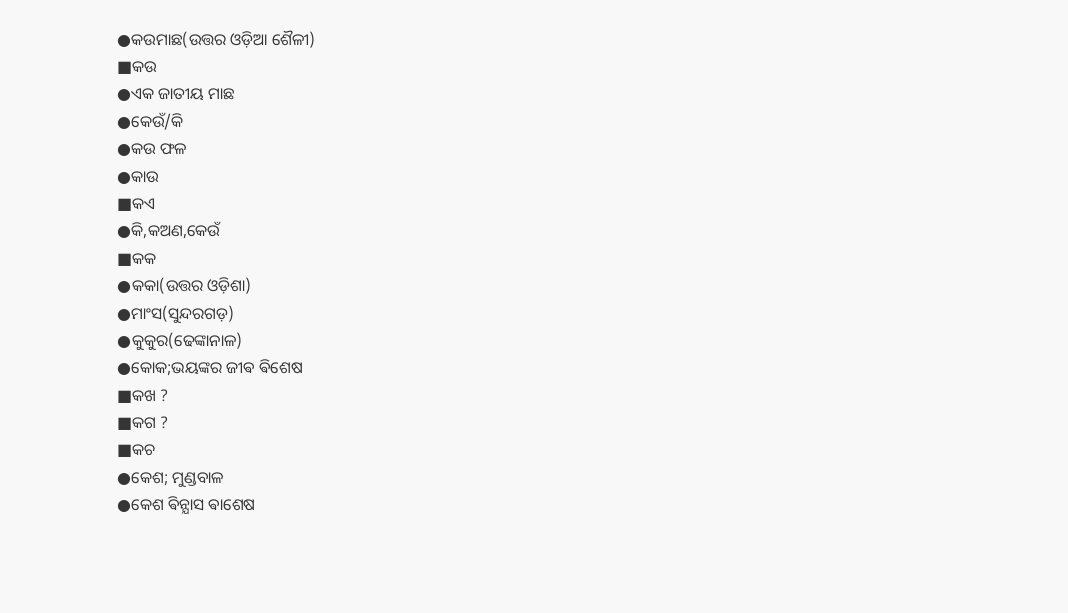●କଉମାଛ(ଉତ୍ତର ଓଡ଼ିଆ ଶୈଳୀ)
■କଉ
●ଏକ ଜାତୀୟ ମାଛ
●କେଉଁ/କି
●କଉ ଫଳ
●କାଉ
■କଏ
●କି,କଅଣ,କେଉଁ
■କକ
●କକା(ଉତ୍ତର ଓଡ଼ିଶା)
●ମାଂସ(ସୁନ୍ଦରଗଡ଼)
●କୁକୁର(ଢେଙ୍କାନାଳ)
●କୋକ;ଭୟଙ୍କର ଜୀଵ ଵିଶେଷ
■କଖ ?
■କଗ ?
■କଚ
●କେଶ; ମୁଣ୍ଡବାଳ
●କେଶ ଵିନ୍ଯାସ ଵାଶେଷ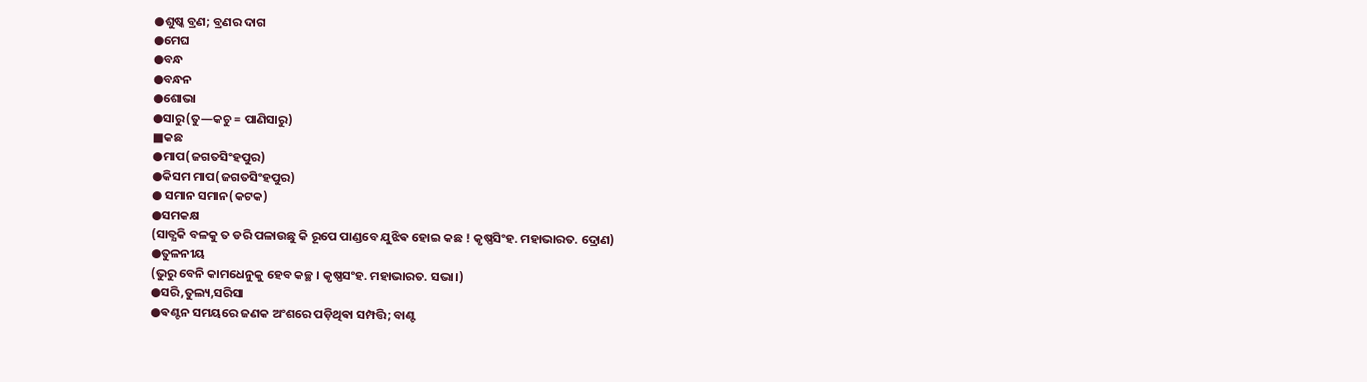●ଶୁଷ୍କ ବ୍ରଣ; ବ୍ରଣର ଦାଗ
●ମେଘ
●ବନ୍ଧ
●ବନ୍ଧନ
●ଶୋଭା
●ସାରୁ(ତୁ―କଚୁ = ପାଣିସାରୁ)
■କଛ
●ମାପ(ଜଗତସିଂହପୁର)
●କିସମ ମାପ(ଜଗତସିଂହପୁର)
● ସମାନ ସମାନ(କଟକ)
●ସମକକ୍ଷ
(ସାତ୍ଯକି ବଳକୁ ତ ଡରି ପଳାଉଛୁ କି ରୂପେ ପାଣ୍ଡବେ ଯୁଝିଵ ହୋଇ କଛ ! କୃଷ୍ଣସିଂହ. ମହାଭାରତ. ଦ୍ରୋଣ)
●ତୁଳନୀୟ
(ଭୁରୁ ବେନି କାମଧେନୁକୁ ହେବ କଚ୍ଛ । କୃଷ୍ଣସଂହ. ମହାଭାରତ. ସଭା।)
●ସରି,ତୁଲ୍ୟ,ସରିସା
●ଵଣ୍ଟନ ସମୟରେ ଜଣକ ଅଂଶରେ ପଡ଼ିଥିଵା ସମ୍ପତ୍ତି; ବାଣ୍ଟ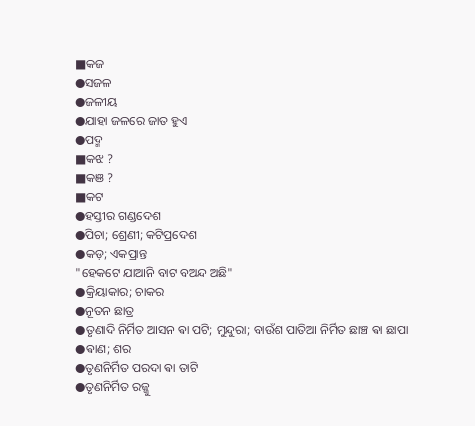■କଜ
●ସଜଳ
●ଜଳୀୟ
●ଯାହା ଜଳରେ ଜାତ ହୁଏ
●ପଦ୍ମ
■କଝ ?
■କଞ ?
■କଟ
●ହସ୍ତୀର ଗଣ୍ଡଦେଶ
●ପିଚା; ଶ୍ରେଣୀ; କଟିପ୍ରଦେଶ
●କଡ଼; ଏକପ୍ରାନ୍ତ
"ହେକଟେ ଯାଆନି ବାଟ ବଅନ୍ଦ ଅଛି"
●କ୍ରିୟାକାର; ଚାକର
●ନୂତନ ଛାତ୍ର
●ତୃଣାଦି ନିର୍ମିତ ଆସନ ଵା ପଟି; ମୁନ୍ଦୁରା; ବାଉଁଶ ପାତିଆ ନିର୍ମିତ ଛାଞ୍ଚ ଵା ଛାପା
●ଵାଣ; ଶର
●ତୃଣନିର୍ମିତ ପରଦା ଵା ତାଟି
●ତୃଣନିର୍ମିତ ରଜ୍ଜୁ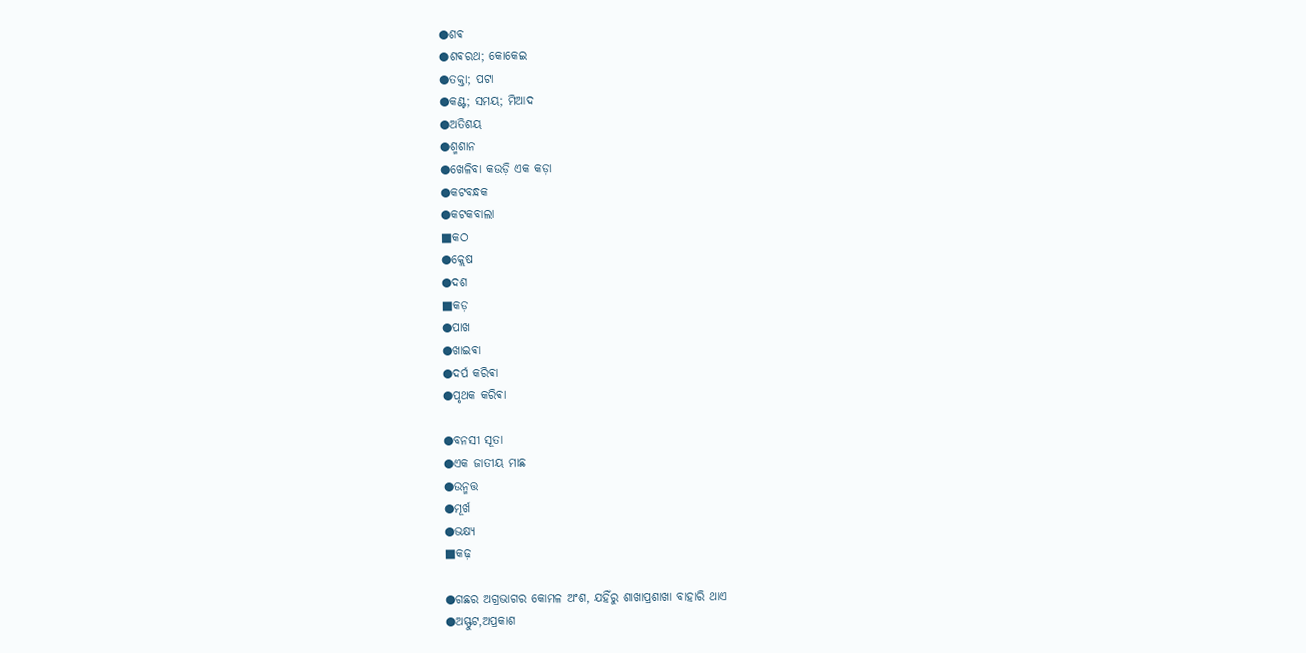●ଶଵ
●ଶଵରଥ; କୋକେଇ
●ତକ୍ତା; ପଟା
●କଣ୍ଟ; ସମୟ; ମିଆଦ
●ଅତିଶୟ
●ଶ୍ମଶାନ
●ଖେଳିବା କଉଡ଼ି ଏକ କଡ଼ା
●କଟବନ୍ଧକ
●କଟକବାଲା
■କଠ
●କ୍ଲେଷ
●ଦଶ
■କଡ଼
●ପାଖ
●ଖାଇଵା
●ଦର୍ପ କରିଵା
●ପୃଥକ କରିଵା

●ବନସୀ ସୂତା
●ଏକ ଜାତୀୟ ମାଛ
●ଉନ୍ମତ୍ତ
●ମୂର୍ଖ
●ଭକ୍ଷ୍ଯ
■କଢ଼

●ଗଛର ଅଗ୍ରଭାଗର କୋମଳ ଅଂଶ, ଯହିଁରୁ ଶାଖାପ୍ରଶାଖା ବାହାରି ଥାଏ
●ଅସ୍ଫୁଟ,ଅପ୍ରକାଶ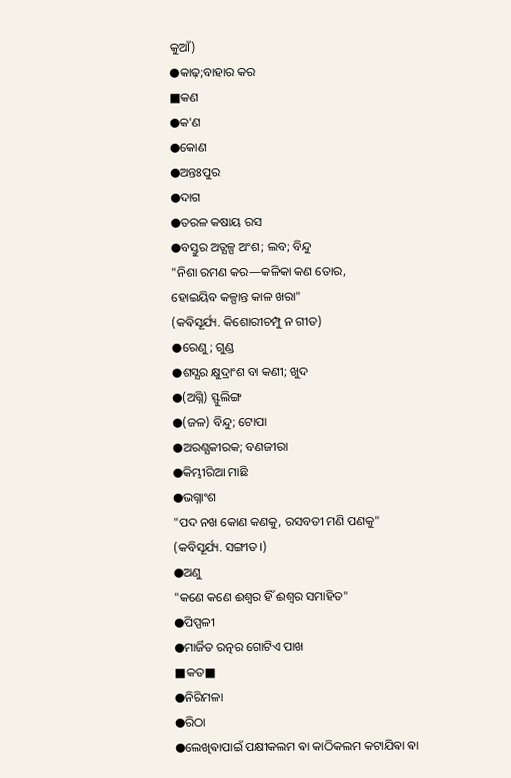କୁଆଁ)
●କାଢ଼;ବାହାର କର
■କଣ
●କ'ଣ
●କୋଣ
●ଅନ୍ତଃପୁର
●ଦାଗ
●ତରଳ କଷାୟ ରସ
●ବସ୍ତୁର ଅତ୍ଯଳ୍ପ ଅଂଶ; ଲବ; ବିନ୍ଦୁ
"ନିଶା ରମଣ କର—କଳିକା କଣ ତୋର,
ହୋଇୟିବ କଳ୍ପାନ୍ତ କାଳ ଖରା"
(କଵିସୂର୍ଯ୍ୟ. କିଶୋରୀଚମ୍ପୁ ନ ଗୀତ)
●ରେଣୁ; ଗୁଣ୍ଡ
●ଶସ୍ଯର କ୍ଷୁଦ୍ରାଂଶ ବା କଣୀ; ଖୁଦ
●(ଅଗ୍ନି) ସ୍ଫୁଲିଙ୍ଗ
●(ଜଳ) ବିନ୍ଦୁ; ଟୋପା
●ଅରଣ୍ଯକୀରକ; ବଣଜୀରା
●କିମ୍ଭୀରିଆ ମାଛି
●ଭଗ୍ନାଂଶ
"ପଦ ନଖ କୋଣ କଣକୁ, ରସବତୀ ମଣି ପଣକୁ"
(କବିସୂର୍ଯ୍ୟ. ସଙ୍ଗୀତ।)
●ଅଣୁ
"କଣେ କଣେ ଈଶ୍ୱର ହିଁ ଈଶ୍ୱର ସମାହିତ"
●ପିପ୍ପଳୀ
●ମାର୍ଜିତ ରତ୍ନର ଗୋଟିଏ ପାଖ
■କତ■
●ନିରିମଳା
●ରିଠା
●ଲେଖିଵାପାଇଁ ପକ୍ଷୀକଲମ ଵା କାଠିକଲମ କଟାଯିଵା ଵା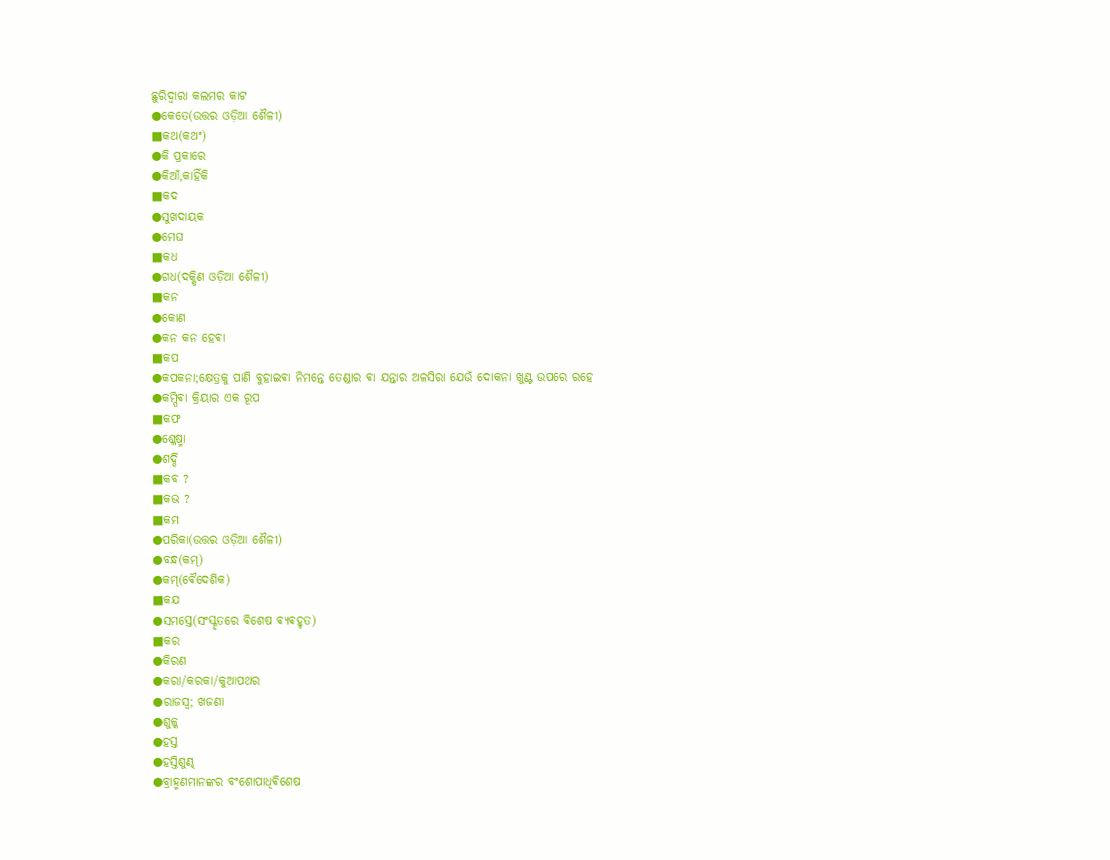ଛୁରିଦ୍ବାରା କଲମର କାଟ
●କେତେ(ଉତ୍ତର ଓଡ଼ିଆ ଶୈଳୀ)
■କଥ(କଥଂ)
●କି ପ୍ରକାରେ
●କିଆଁ,କାହିଁକି
■କଦ
●ସୁଖଦାୟକ
●ମେଘ
■କଧ
●ଗଧ(ଦକ୍ଷିଣ ଓଡ଼ିଆ ଶୈଳୀ)
■କନ
●କୋଣ
●କନ କନ ହେଵା
■କପ
●କପକନା;କ୍ଷେତ୍ରକୁ ପାଣି ବୁହାଇଵା ନିମନ୍ତେ ତେଣ୍ଡାର ଵା ଯନ୍ତାର ଅଳସିରା ଯେଉଁ ଦୋକନା ଖୁଣ୍ଟ ଉପରେ ରହେ
●କମ୍ପିଵା କ୍ରିୟାର ଏକ ରୂପ
■କଫ
●ଶ୍ଳେଷ୍ମା
●ଶର୍ଦ୍ଦି
■କବ ?
■କଭ ?
■କମ
●ପରିକା(ଉତ୍ତର ଓଡ଼ିଆ ଶୈଳୀ)
●ବନ୍ଧ(କମ୍)
●କମ୍(ଵୈଦେଶିକ)
■କଯ
●ସମସ୍ତେ(ସଂସ୍କୃତରେ ଵିଶେଷ ଵ୍ଯଵହୃତ)
■କର
●କିରଣ
●କରା/କରକା/କୁଆପଥର
●ରାଜସ୍ବ; ଖଜଣା
●ଶୁଳ୍କ
●ହସ୍ତ
●ହସ୍ତିଶୁଣ୍ଢ
●ବ୍ରାହ୍ମଣମାନଙ୍କର ବଂଶୋପାଧିଵିଶେଷ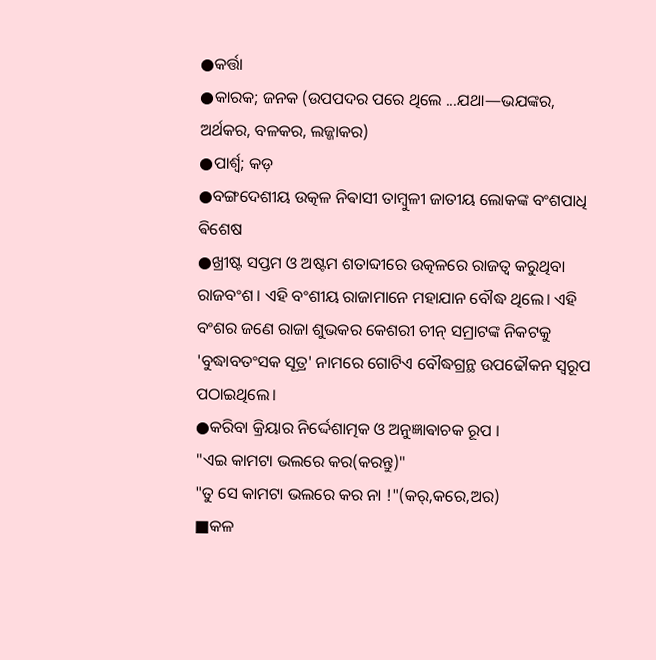●କର୍ତ୍ତା
●କାରକ; ଜନକ (ଉପପଦର ପରେ ଥିଲେ ...ଯଥା—ଭଯଙ୍କର, ଅର୍ଥକର, ବଳକର, ଲଜ୍ଜାକର)
●ପାର୍ଶ୍ବ; କଡ଼
●ବଙ୍ଗଦେଶୀୟ ଉତ୍କଳ ନିଵାସୀ ତାମ୍ବୁଳୀ ଜାତୀୟ ଲୋକଙ୍କ ବଂଶପାଧି ଵିଶେଷ
●ଖ୍ରୀଷ୍ଟ ସପ୍ତମ ଓ ଅଷ୍ଟମ ଶତାବ୍ଦୀରେ ଉତ୍କଳରେ ରାଜତ୍ବ କରୁଥିବା ରାଜବଂଶ । ଏହି ବଂଶୀୟ ରାଜାମାନେ ମହାଯାନ ବୌଦ୍ଧ ଥିଲେ। ଏହି ବଂଶର ଜଣେ ରାଜା ଶୁଭକର କେଶରୀ ଚୀନ୍ ସମ୍ରାଟଙ୍କ ନିକଟକୁ 'ବୁଦ୍ଧାବତଂସକ ସୂତ୍ର' ନାମରେ ଗୋଟିଏ ବୌଦ୍ଧଗ୍ରନ୍ଥ ଉପଢୌକନ ସ୍ବରୂପ ପଠାଇଥିଲେ।
●କରିବା କ୍ରିୟାର ନିର୍ଦ୍ଦେଶାତ୍ମକ ଓ ଅନୁଜ୍ଞାଵାଚକ ରୂପ ।
"ଏଇ କାମଟା ଭଲରେ କର(କରନ୍ତୁ)"
"ତୁ ସେ କାମଟା ଭଲରେ କର ନା !"(କର୍,କରେ,ଅର)
■କଳ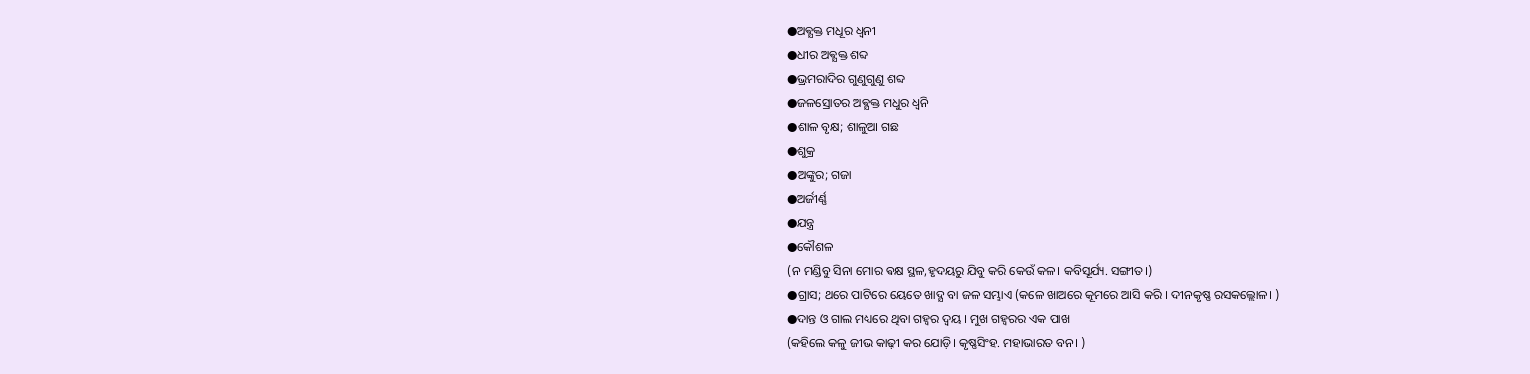●ଅଵ୍ଯକ୍ତ ମଧୂର ଧ୍ବନୀ
●ଧୀର ଅଵ୍ଯକ୍ତ ଶବ୍ଦ
●ଭ୍ରମରାଦିର ଗୁଣୁଗୁଣୁ ଶବ୍ଦ
●ଜଳସ୍ରୋତର ଅଵ୍ଯକ୍ତ ମଧୁର ଧ୍ବନି
●ଶାଳ ବୃକ୍ଷ; ଶାଳୁଆ ଗଛ
●ଶୁକ୍ର
●ଅଙ୍କୁର; ଗଜା
●ଅର୍ଜୀର୍ଣ୍ଣ
●ଯନ୍ତ୍ର
●କୌଶଳ
(ନ ମଣ୍ଡିବୁ ସିନା ମୋର ଵକ୍ଷ ସ୍ଥଳ,ହୃଦୟରୁ ଯିବୁ କରି କେଉଁ କଳ। କବିସୂର୍ଯ୍ୟ. ସଙ୍ଗୀତ।)
●ଗ୍ରାସ; ଥରେ ପାଟିରେ ୟେତେ ଖାଦ୍ଯ ବା ଜଳ ସମ୍ଭାଏ (କଳେ ଖାଅରେ କୂମରେ ଆସି କରି । ଦୀନକୃଷ୍ଣ ରସକଲ୍ଲୋଳ। )
●ଦାନ୍ତ ଓ ଗାଲ ମଧ୍ୟରେ ଥିବା ଗହ୍ବର ଦ୍ବୟ । ମୁଖ ଗହ୍ବରର ଏକ ପାଖ
(କହିଲେ କଳୁ ଜୀଭ କାଢ଼ୀ କର ଯୋଡ଼ି। କୃଷ୍ଣସିଂହ. ମହାଭାରତ ବନ। )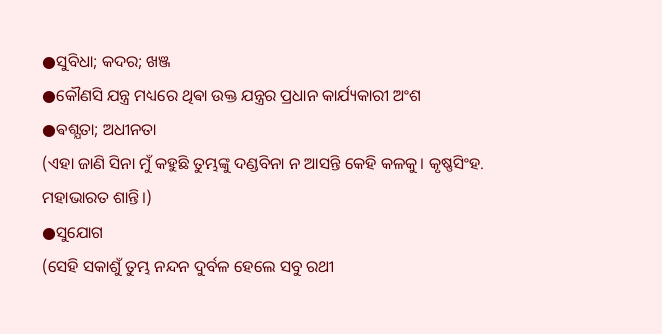●ସୁବିଧା; କଦର; ଖଞ୍ଜ
●କୌଣସି ଯନ୍ତ୍ର ମଧ୍ୟରେ ଥିଵା ଉକ୍ତ ଯନ୍ତ୍ରର ପ୍ରଧାନ କାର୍ଯ୍ୟକାରୀ ଅଂଶ
●ଵଶ୍ଯତା; ଅଧୀନତା
(ଏହା ଜାଣି ସିନା ମୁଁ କହୁଛି ତୁମ୍ଭଙ୍କୁ ଦଣ୍ଡବିନା ନ ଆସନ୍ତି କେହି କଳକୁ। କୃଷ୍ଣସିଂହ. ମହାଭାରତ ଶାନ୍ତି।)
●ସୁଯୋଗ
(ସେହି ସକାଶୁଁ ତୁମ୍ଭ ନନ୍ଦନ ଦୁର୍ବଳ ହେଲେ ସବୁ ରଥୀ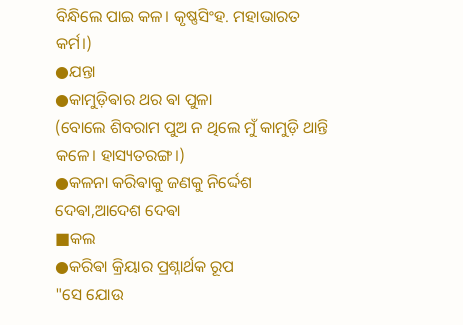ବିନ୍ଧିଲେ ପାଇ କଳ। କୃଷ୍ଣସିଂହ. ମହାଭାରତ କର୍ମ।)
●ଯନ୍ତା
●କାମୁଡ଼ିଵାର ଥର ଵା ପୁଳା
(ବୋଲେ ଶିବରାମ ପୁଅ ନ ଥିଲେ ମୁଁ କାମୁଡ଼ି ଥାନ୍ତି କଳେ। ହାସ୍ୟତରଙ୍ଗ।)
●କଳନା କରିଵାକୁ ଜଣକୁ ନିର୍ଦ୍ଦେଶ ଦେଵା,ଆଦେଶ ଦେଵା
■କଲ
●କରିଵା କ୍ରିୟାର ପ୍ରଶ୍ନାର୍ଥକ ରୂପ
"ସେ ଯୋଉ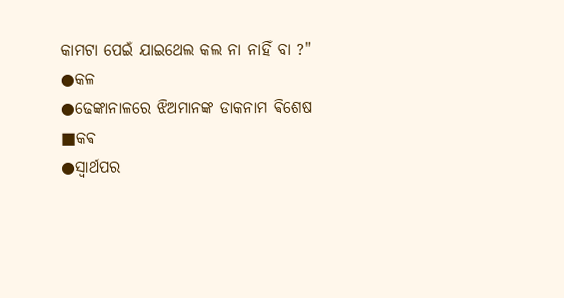କାମଟା ପେଇଁ ଯାଇଥେଲ କଲ ନା ନାହିଁ ବା ?"
●କଳ
●ଢେଙ୍କାନାଳରେ ଝିଅମାନଙ୍କ ଡାକନାମ ଵିଶେଷ
■କଵ
●ସ୍ଵାର୍ଥପର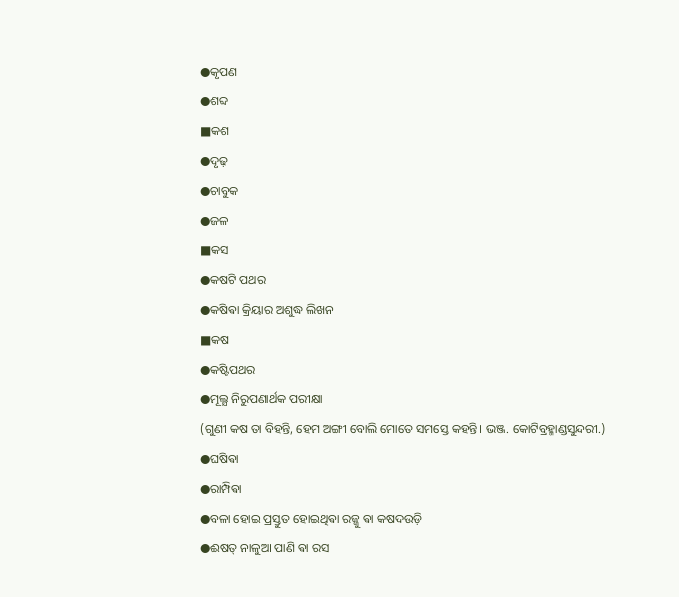●କୃପଣ
●ଶବ୍ଦ
■କଶ
●ଦୃଢ଼
●ଚାବୁକ
●ଜଳ
■କସ
●କଷଟି ପଥର
●କଷିଵା କ୍ରିୟାର ଅଶୁଦ୍ଧ ଲିଖନ
■କଷ
●କଷ୍ଟିପଥର
●ମୂଲ୍ଯ ନିରୁପଣାର୍ଥକ ପରୀକ୍ଷା
(ଗୁଣୀ କଷ ତା ବିହନ୍ତି, ହେମ ଅଙ୍ଗୀ ବୋଲି ମୋତେ ସମସ୍ତେ କହନ୍ତି। ଭଞ୍ଜ. କୋଟିବ୍ରହ୍ମାଣ୍ଡସୁନ୍ଦରୀ.)
●ଘଷିଵା
●ରାମ୍ପିଵା
●ବଳା ହୋଇ ପ୍ରସ୍ତୁତ ହୋଇଥିଵା ରଜ୍ଜୁ ଵା କଷଦଉଡ଼ି
●ଈଷତ୍ ନାଳୁଆ ପାଣି ଵା ରସ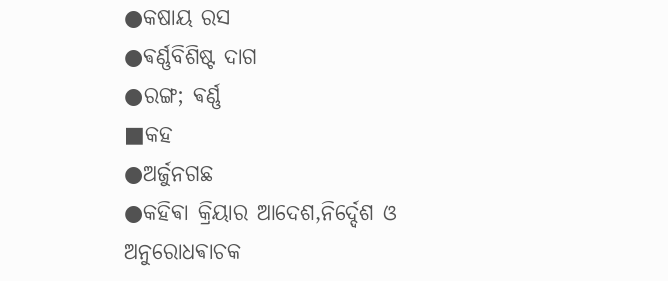●କଷାୟ ରସ
●ଵର୍ଣ୍ଣବିଶିଷ୍ଟ ଦାଗ
●ରଙ୍ଗ; ଵର୍ଣ୍ଣ
■କହ
●ଅର୍ଜୁନଗଛ
●କହିଵା କ୍ରିୟାର ଆଦେଶ,ନିର୍ଦ୍ଦେଶ ଓ ଅନୁରୋଧଵାଚକ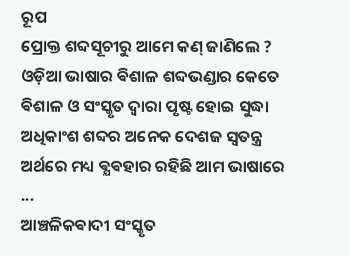ରୂପ
ପ୍ରୋକ୍ତ ଶବ୍ଦସୂଚୀରୁ ଆମେ କଣ୍ ଜାଣିଲେ ?
ଓଡ଼ିଆ ଭାଷାର ଵିଶାଳ ଶବ୍ଦଭଣ୍ଡାର କେତେ ଵିଶାଳ ଓ ସଂସ୍କୃତ ଦ୍ଵାରା ପୃଷ୍ଟ ହୋଇ ସୁଦ୍ଧା ଅଧିକାଂଶ ଶବ୍ଦର ଅନେକ ଦେଶଜ ସ୍ଵତନ୍ତ୍ର ଅର୍ଥରେ ମଧ୍ୟ ଵ୍ଯଵହାର ରହିଛି ଆମ ଭାଷାରେ ...
ଆଞ୍ଚଳିକଵାଦୀ ସଂସ୍କୃତ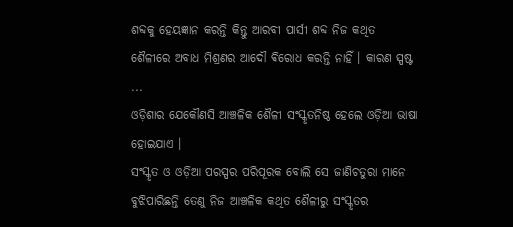ଶବ୍ଦକୁ ହେୟଜ୍ଞାନ କରନ୍ତି କିନ୍ତୁ ଆରବୀ ପାର୍ସୀ ଶବ୍ଦ ନିଜ କଥିତ ଶୈଳୀରେ ଅବାଧ ମିଶ୍ରଣର ଆଦୌ ଵିରୋଧ କରନ୍ତି ନାହିଁ । କାରଣ ସ୍ପଷ୍ଟ ...
ଓଡ଼ିଶାର ଯେକୌଣସି ଆଞ୍ଚଳିକ ଶୈଳୀ ସଂସ୍କୃତନିଷ୍ଠ ହେଲେ ଓଡ଼ିଆ ଭାଷା ହୋଇଯାଏ ।
ସଂସ୍କୃତ ଓ ଓଡ଼ିଆ ପରସ୍ପର ପରିପୂରକ ବୋଲି ସେ ଜାଣିଚତୁରା ମାନେ ବୁଝିପାରିଛନ୍ତି ତେଣୁ ନିଜ ଆଞ୍ଚଳିକ କଥିତ ଶୈଳୀରୁ ସଂସ୍କୃତର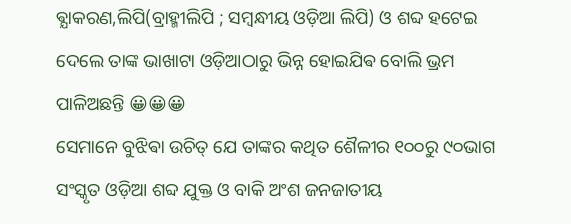ଵ୍ଯାକରଣ,ଲିପି(ବ୍ରାହ୍ମୀଲିପି ; ସମ୍ବନ୍ଧୀୟ ଓଡ଼ିଆ ଲିପି) ଓ ଶବ୍ଦ ହଟେଇ ଦେଲେ ତାଙ୍କ ଭାଖାଟା ଓଡ଼ିଆଠାରୁ ଭିନ୍ନ ହୋଇଯିଵ ବୋଲି ଭ୍ରମ ପାଳିଅଛନ୍ତି 😀😀😀
ସେମାନେ ବୁଝିଵା ଉଚିତ୍ ଯେ ତାଙ୍କର କଥିତ ଶୈଳୀର ୧୦୦ରୁ ୯୦ଭାଗ ସଂସ୍କୃତ ଓଡ଼ିଆ ଶବ୍ଦ ଯୁକ୍ତ ଓ ବାକି ଅଂଶ ଜନଜାତୀୟ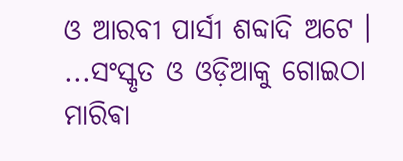ଓ ଆରବୀ ପାର୍ସୀ ଶବ୍ଦାଦି ଅଟେ ।
...ସଂସ୍କୃତ ଓ ଓଡ଼ିଆକୁ ଗୋଇଠା ମାରିଵା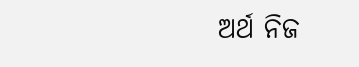ଅର୍ଥ ନିଜ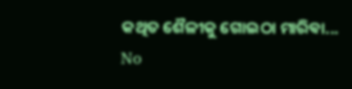କଥିତ ଶୈଳୀକୁ ଗୋଇଠା ମାରିଵା...
No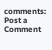comments:
Post a Comment